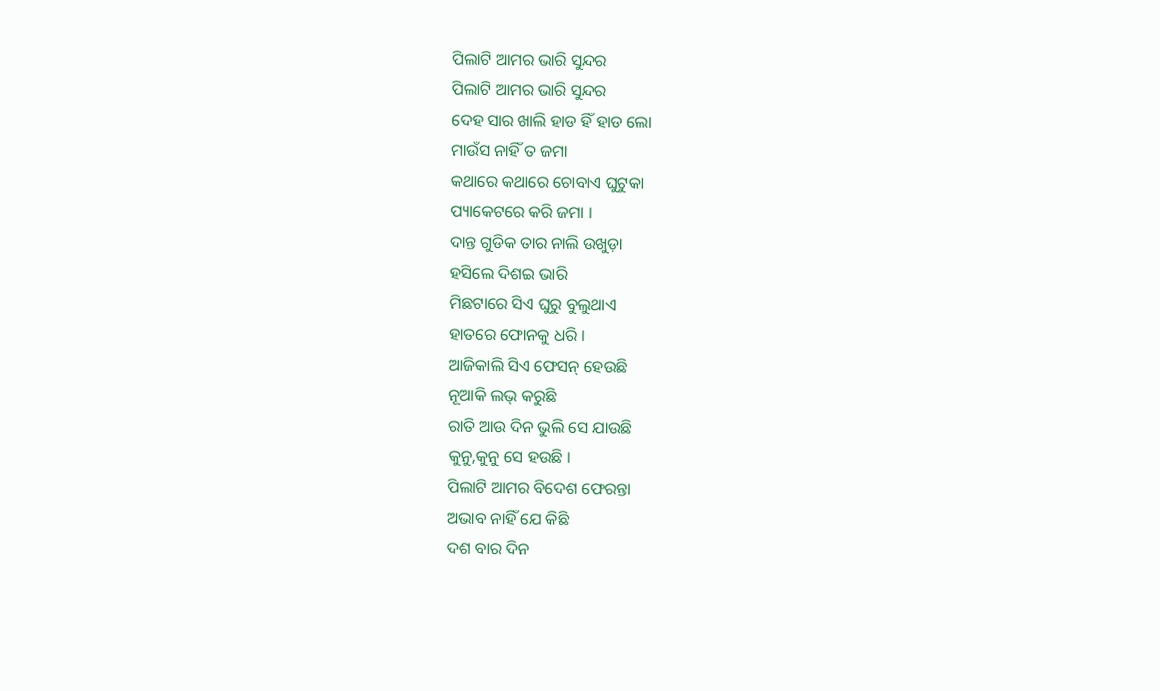ପିଲାଟି ଆମର ଭାରି ସୁନ୍ଦର
ପିଲାଟି ଆମର ଭାରି ସୁନ୍ଦର
ଦେହ ସାର ଖାଲି ହାଡ ହିଁ ହାଡ ଲୋ
ମାଉଁସ ନାହିଁ ତ ଜମା
କଥାରେ କଥାରେ ଚୋବାଏ ଘୁଟୁକା
ପ୍ୟାକେଟରେ କରି ଜମା ।
ଦାନ୍ତ ଗୁଡିକ ତାର ନାଲି ଉଖୁଡ଼ା
ହସିଲେ ଦିଶଇ ଭାରି
ମିଛଟାରେ ସିଏ ଘୁରୁ ବୁଲୁଥାଏ
ହାତରେ ଫୋନକୁ ଧରି ।
ଆଜିକାଲି ସିଏ ଫେସନ୍ ହେଉଛି
ନୂଆକି ଲଭ୍ କରୁଛି
ରାତି ଆଉ ଦିନ ଭୁଲି ସେ ଯାଉଛି
କୁନୁ,କୁନୁ ସେ ହଉଛି ।
ପିଲାଟି ଆମର ବିଦେଶ ଫେରନ୍ତା
ଅଭାବ ନାହିଁ ଯେ କିଛି
ଦଶ ବାର ଦିନ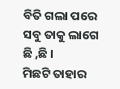ବିତି ଗଲା ପରେ
ସବୁ ତାକୁ ଲାଗେ ଛି ,ଛି ।
ମିଛଟି ତାହାର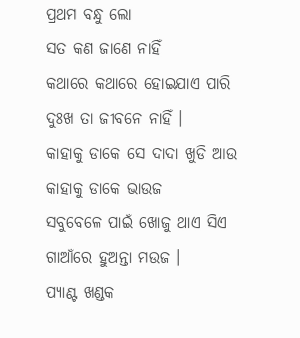ପ୍ରଥମ ବନ୍ଧୁ ଲୋ
ସତ କଣ ଜାଣେ ନାହିଁ
କଥାରେ କଥାରେ ହୋଇଯାଏ ପାରି
ଦୁଃଖ ତା ଜୀବନେ ନାହିଁ ।
କାହାକୁ ଡାକେ ସେ ଦାଦା ଖୁଡି ଆଉ
କାହାକୁ ଡାକେ ଭାଉଜ
ସବୁବେଳେ ପାଇଁ ଖୋଜୁ ଥାଏ ସିଏ
ଗାଆଁରେ ହୁଅନ୍ତା ମଉଜ ।
ପ୍ୟାଣ୍ଟ ଖଣ୍ଡକ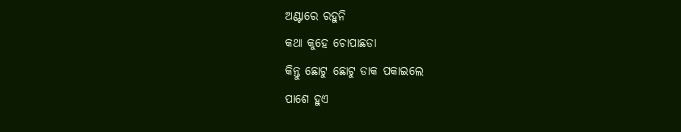ଅଣ୍ଟାରେ ରହୁନି
କଥା କୁହେ ଚୋପାଛଡା
କିନ୍ତୁ ଛୋଟୁ ଛୋଟୁ ଡାକ ପକାଇଲେ
ପାଶେ ହୁଏ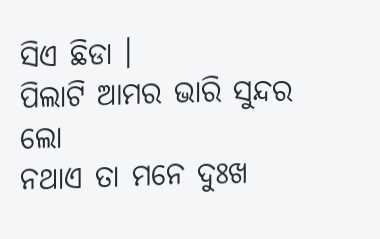ସିଏ ଛିଡା ।
ପିଲାଟି ଆମର ଭାରି ସୁନ୍ଦର ଲୋ
ନଥାଏ ତା ମନେ ଦୁଃଖ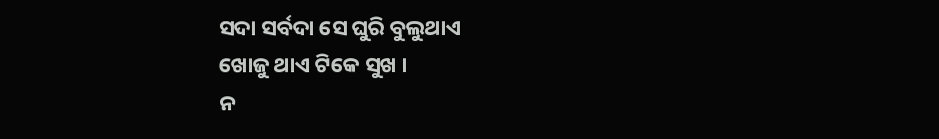ସଦା ସର୍ବଦା ସେ ଘୁରି ବୁଲୁଥାଏ
ଖୋଜୁ ଥାଏ ଟିକେ ସୁଖ ।
ନ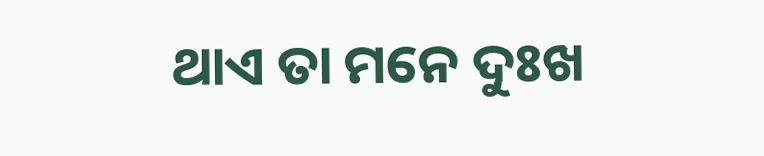ଥାଏ ତା ମନେ ଦୁଃଖ